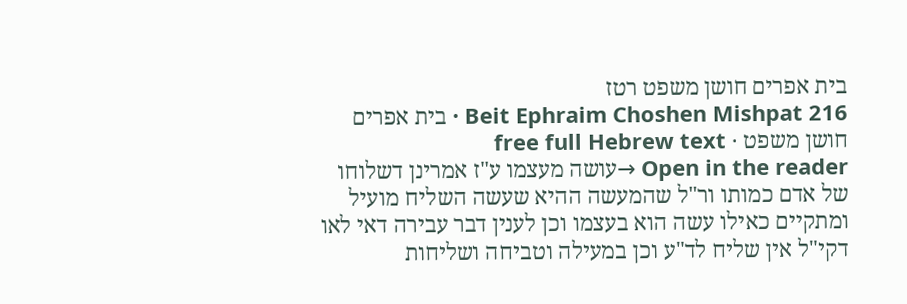בית אפרים חושן משפט רטז
Beit Ephraim Choshen Mishpat 216 · בית אפרים חושן משפט · free full Hebrew text
Open in the reader →עושה מעצמו ע"ז אמרינן דשלוחו של אדם כמותו ור"ל שהמעשה ההיא שעשה השליח מועיל ומתקיים כאילו עשה הוא בעצמו וכן לענין דבר עבירה דאי לאו דקי"ל אין שליח לד"ע וכן במעילה וטביחה ושליחות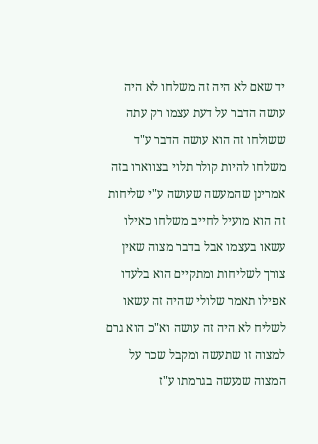יד שאם לא היה זה משלחו לא היה עושה הדבר על דעת עצמו רק עתה ששולחו זה הוא עושה הדבר ע"ד משלחו להיות קולר תלוי בצווארו בזה אמרינן שהמעשה שעושה ע"י שליחות זה הוא מועיל לחייב משלחו כאילו עשאו בעצמו אבל בדבר מצוה שאין צורך לשליחות ומתקיים הוא בלעדו אפילו תאמר שלולי שהיה זה עשאו לשליח לא היה זה עושה וא"כ הוא גרם למצוה זו שתעשה ומקבל שכר על המצוה שנעשה בגרמתו ע"ז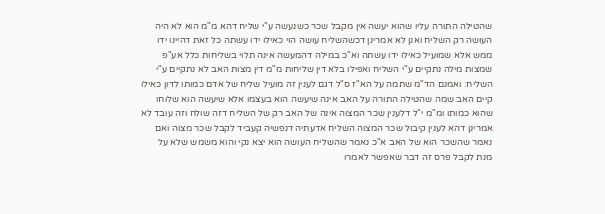שהטילה התורה עליו שהוא יעשה אין מקבל שכר כשנעשה ע"י שליח דהא מ"מ הוא לא היה העושה רק השליח ואנן לא אמרינן דכשהשליח עושה הוי כאילו ידו עשתה כל זאת דהיינו ידו ממש אלא שמועיל כאילו ידו עשתה וא"כ במילה דהמעשה אינה תלוי בשליחות כלל אע"פ שמצות מילה נתקיים ע"י השליח ואפילו בלא דין שליחות מ"מ דין מצות האב לא נתקיים ע"י השליח: ואמנם הד"מ שתמה על הא"ז ס"ל דגם לענין זה מועיל שליח של אדם כמותו לדון כאילו קיים האב שמה שהטילה התורה על האב אינה שיעשה הוא בעצמו אלא שיעשה הוא שלוחו שהוא כמותו ומ"מ י"ל דלענין שכר המצוה אינה של האב רק של השליח דזה שולח וזה עובד לא אמרינן דהא לענין קיבול שכר המצוה השליח אדעתיה דנפשיה קעביד לקבל שכר מצוה ואם נאמר שהשכר הוא של האב א"כ נאמר שהשליח העושה הוא יצא נקי והוא משמש שלא על מנת לקבל פרס זה דבר שאפשר לאמרו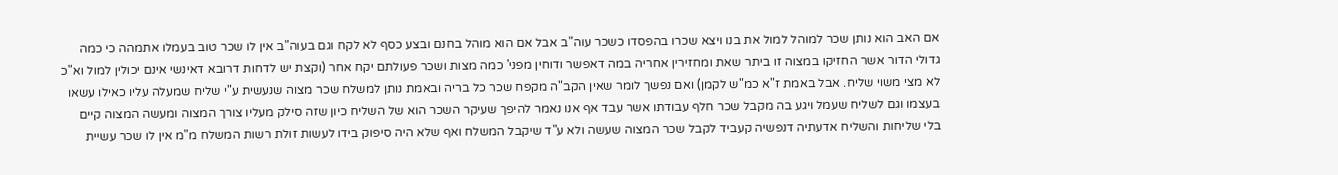אם האב הוא נותן שכר למוהל למול את בנו ויצא שכרו בהפסדו כשכר עוה"ב אבל אם הוא מוהל בחנם ובצע כסף לא לקח וגם בעוה"ב אין לו שכר טוב בעמלו אתמהה כי כמה גדולי הדור אשר החזיקו במצוה זו ביתר שאת ומחזירין אחריה במה דאפשר ודוחין מפני' כמה מצות ושכר פעולתם יקח אחר (וקצת יש לדחות דרובא דאינשי אינם יכולין למול וא"כ לא מצי משוי שליח. אבל באמת ז"א כמ"ש לקמן) ואם נפשך לומר שאין הקב"ה מקפח שכר כל בריה ובאמת נותן למשלח שכר מצוה שנעשית ע"י שליח שמעלה עליו כאילו עשאו בעצמו וגם לשליח שעמל ויגע בה מקבל שכר חלף עבודתו אשר עבד אף אנו נאמר להיפך שעיקר השכר הוא של השליח כיון שזה סילק מעליו צורך המצוה ומעשה המצוה קיים בלי שליחות והשליח אדעתיה דנפשיה קעביד לקבל שכר המצוה שעשה ולא ע"ד שיקבל המשלח ואף שלא היה סיפוק בידו לעשות זולת רשות המשלח מ"מ אין לו שכר עשיית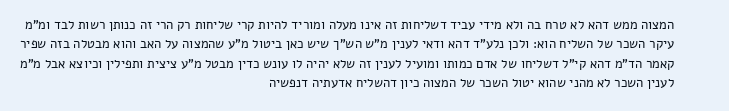המצוה ממש דהא לא טרח בה ולא מידי עביד דשליחות זה אינו מעלה ומוריד להיות קרי שליחות רק הרי זה כנותן רשות לבד ומ"מ עיקר השכר של השליח הוא: ולכן נלע"ד דהא ודאי לענין מ"ש הש"ך שיש כאן ביטול מ"ע שהמצוה על האב והוא מבטלה בזה שפיר קאמר הד"מ דהא קי"ל דשליחו של אדם כמותו ומועיל לענין זה שלא יהיה לו עונש כדין מבטל מ"ע ציצית ותפילין וכיוצא אבל מ"מ לענין השכר לא מהני שהוא יטול השכר של המצוה כיון דהשליח אדעתיה דנפשיה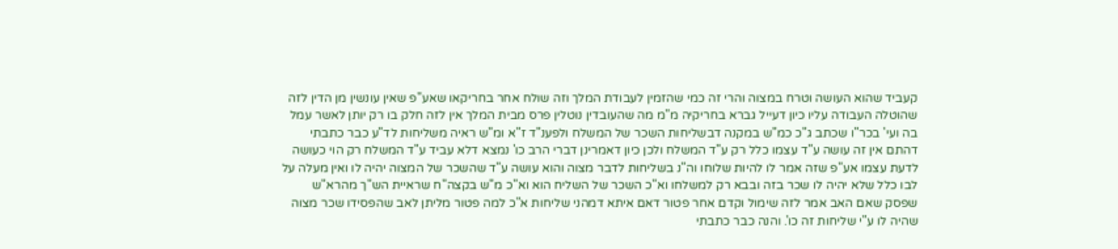קעביד שהוא העושה וטרח במצוה והרי זה כמי שהזמין לעבודת המלך וזה שולח אחר בחריקאו שאע"פ שאין עונשין מן הדין לזה שהוטלה העבודה עליו כיון דעייל גברא בחריקיה מ"מ מה שהעובדין נוטלין פרס מבית המלך אין לזה חלק בו רק יותן לאשר עמל בה ועי' בכר"ו שכתב ג"כ כמ"ש במקנה דבשליחות השכר של המשלח ולפענ"ד ז"א ומ"ש ראיה משליחות לד"ע כבר כתבתי דהתם אין זה עושה ע"ד עצמו כלל רק ע"ד המשלח ולכן כיון דאמרינן דברי הרב כו' נמצא דלא עביד ע"ד המשלח רק הוי כעושה לדעת עצמו אע"פ שזה אמר לו להיות שלוחו וה"נ בשליחות לדבר מצוה והוא עושה ע"ד שהשכר של המצוה יהיה לו ואין מעלה על לבו כלל שלא יהיה לו שכר בזה ובבא רק למשלחו וא"כ השכר של השליח הוא וא"כ מ"ש בקצה"ח שראיית הש"ך מהרא"ש שפסק שאם האב אמר לזה שימול וקדם אחר פטור דאם איתא דמהני שליחות א"כ למה פטור מליתן לאב שהפסידו שכר מצוה שהיה לו ע"י שליחות זה כו'. והנה כבר כתבתי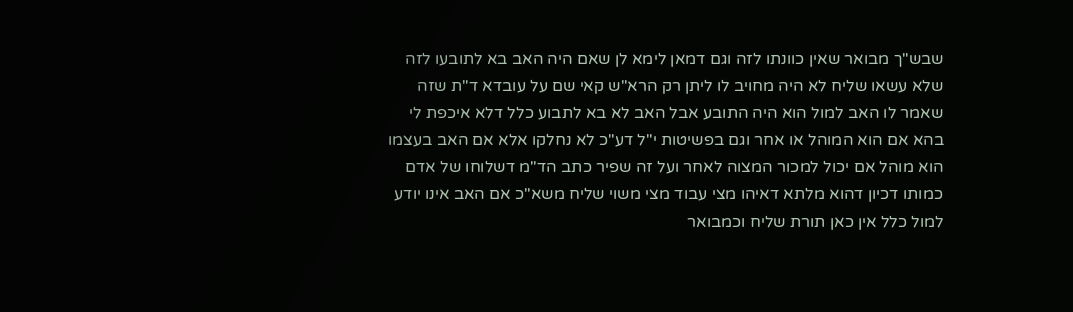שבש"ך מבואר שאין כוונתו לזה וגם דמאן לימא לן שאם היה האב בא לתובעו לזה שלא עשאו שליח לא היה מחויב לו ליתן רק הרא"ש קאי שם על עובדא ד"ת שזה שאמר לו האב למול הוא היה התובע אבל האב לא בא לתבוע כלל דלא איכפת לי בהא אם הוא המוהל או אחר וגם בפשיטות י"ל דע"כ לא נחלקו אלא אם האב בעצמו הוא מוהל אם יכול למכור המצוה לאחר ועל זה שפיר כתב הד"מ דשלוחו של אדם כמותו דכיון דהוא מלתא דאיהו מצי עבוד מצי משוי שליח משא"כ אם האב אינו יודע למול כלל אין כאן תורת שליח וכמבואר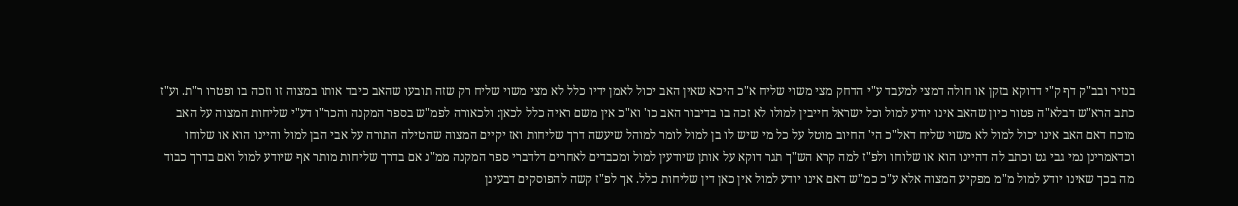בנזיר ובב"ק דף ק"י דדוקא בזקן או חולה דמצי למעבד ע"י הדחק מצי משוי שליח א"כ היכא שאין האב יכול לאמן ידיו כלל לא מצי משוי שליח רק שזה תובעו שהאב כיבד אותו במצוה זו וזכה בו ופטרו ר"ת. וע"ז כתב הרא"ש דבלא"ה פטור כיון שהאב אינו יודע למול וכל ישראל חייבין למולו לא זכה בו בדיבור האב כו' וא"כ אין משם ראיה כלל לכאן: ולכאורה לפמ"ש בספר המקנה והכר"ו דע"י שליחות המצוה על האב מוכח דאם האב אינו יכול למול לא משוי שליח דאל"כ הי' החיוב מוטל על כל מי שיש לו בן למול לומר למוהל שיעשה דרך שליחות ואז יקיים המצוה שהטילה התורה על אבי הבן למול והיינו הוא או שלוחו וכדאמרינן נמי גבי גט וכתב לה דהיינו הוא או שלוחו ולפ"ז למה קרא הש"ך תגר דוקא על אותן שיודעין למול ומכבדים לאחרים דלדברי ספר המקנה ממ"נ אם בדרך שליחות מותר אף שיודע למול ואם בדרך כבוד מה בכך שאינו יודע למול מ"מ מפקיע המצוה אלא ע"כ כמ"ש דאם אינו יודע למול אין כאן דין שליחות כלל. אך לפ"ז קשה להפוסקים דבעינן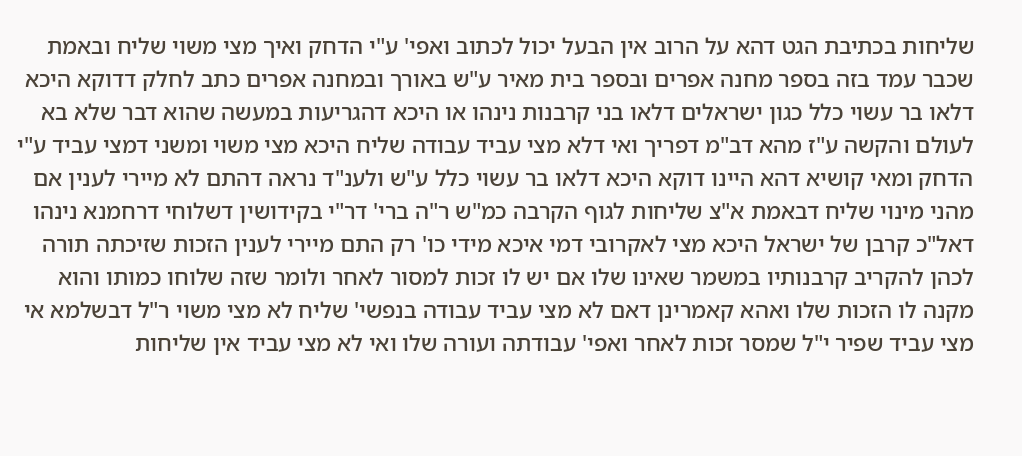שליחות בכתיבת הגט דהא על הרוב אין הבעל יכול לכתוב ואפי' ע"י הדחק ואיך מצי משוי שליח ובאמת שכבר עמד בזה בספר מחנה אפרים ובספר בית מאיר ע"ש באורך ובמחנה אפרים כתב לחלק דדוקא היכא דלאו בר עשוי כלל כגון ישראלים דלאו בני קרבנות נינהו או היכא דהגריעות במעשה שהוא דבר שלא בא לעולם והקשה ע"ז מהא דב"מ דפריך ואי דלא מצי עביד עבודה שליח היכא מצי משוי ומשני דמצי עביד ע"י הדחק ומאי קושיא דהא היינו דוקא היכא דלאו בר עשוי כלל ע"ש ולענ"ד נראה דהתם לא מיירי לענין אם מהני מינוי שליח דבאמת א"צ שליחות לגוף הקרבה כמ"ש ר"ה ברי' דר"י בקידושין דשלוחי דרחמנא נינהו דאל"כ קרבן של ישראל היכא מצי לאקרובי דמי איכא מידי כו' רק התם מיירי לענין הזכות שזיכתה תורה לכהן להקריב קרבנותיו במשמר שאינו שלו אם יש לו זכות למסור לאחר ולומר שזה שלוחו כמותו והוא מקנה לו הזכות שלו ואהא קאמרינן דאם לא מצי עביד עבודה בנפשי' שליח לא מצי משוי ר"ל דבשלמא אי מצי עביד שפיר י"ל שמסר זכות לאחר ואפי' עבודתה ועורה שלו ואי לא מצי עביד אין שליחות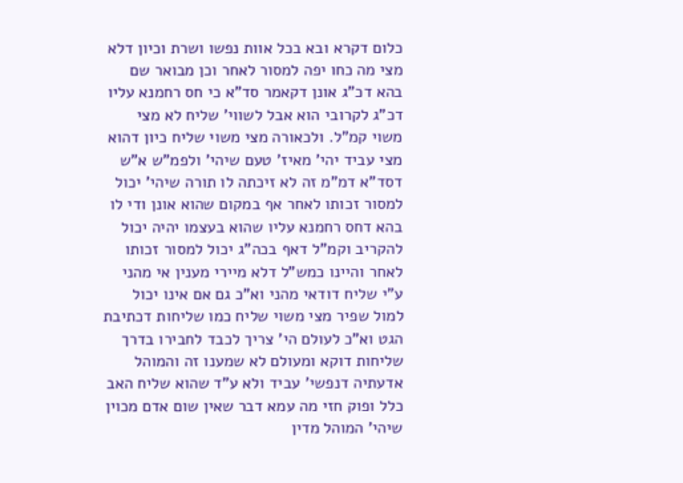כלום דקרא ובא בכל אוות נפשו ושרת וכיון דלא מצי מה כחו יפה למסור לאחר וכן מבואר שם בהא דכ"ג אונן דקאמר סד"א כי חס רחמנא עליו דכ"ג לקרובי הוא אבל לשווי' שליח לא מצי משוי קמ"ל. ולכאורה מצי משוי שליח כיון דהוא מצי עביד יהי' מאיז' טעם שיהי' ולפמ"ש א"ש דסד"א דמ"מ זה לא זיכתה לו תורה שיהי' יכול למסור זכותו לאחר אף במקום שהוא אונן ודי לו בהא דחס רחמנא עליו שהוא בעצמו יהיה יכול להקריב וקמ"ל דאף בכה"ג יכול למסור זכותו לאחר והיינו כמש"ל דלא מיירי מענין אי מהני ע"י שליח דודאי מהני וא"כ גם אם אינו יכול למול שפיר מצי משוי שליח כמו שליחות דכתיבת הגט וא"כ לעולם הי' צריך לכבד לחבירו בדרך שליחות דוקא ומעולם לא שמענו זה והמוהל אדעתיה דנפשי' עביד ולא ע"ד שהוא שליח האב כלל ופוק חזי מה עמא דבר שאין שום אדם מכוין שיהי' המוהל מדין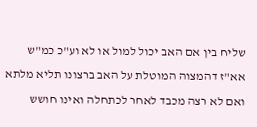שליח בין אם האב יכול למול או לא וע"כ כמ"ש אא"ז דהמצוה המוטלת על האב ברצונו תליא מלתא ואם לא רצה מכבד לאחר לכתחלה ואינו חושש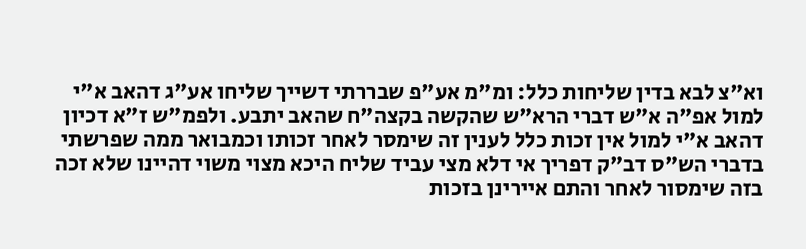וא"צ לבא בדין שליחות כלל: ומ"מ אע"פ שבררתי דשייך שליחו אע"ג דהאב א"י למול אפ"ה א"ש דברי הרא"ש שהקשה בקצה"ח שהאב יתבע. ולפמ"ש ז"א דכיון דהאב א"י למול אין זכות כלל לענין זה שימסר לאחר זכותו וכמבואר ממה שפרשתי בדברי הש"ס דב"ק דפריך אי דלא מצי עביד שליח היכא מצוי משוי דהיינו שלא זכה בזה שימסור לאחר והתם איירינן בזכות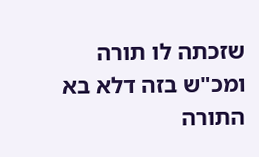שזכתה לו תורה ומכ"ש בזה דלא בא התורה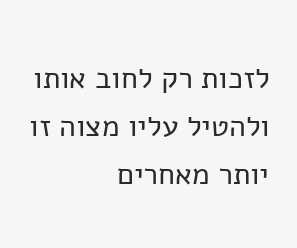לזכות רק לחוב אותו ולהטיל עליו מצוה זו יותר מאחרים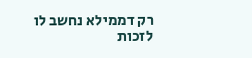רק דממילא נחשב לו לזכות